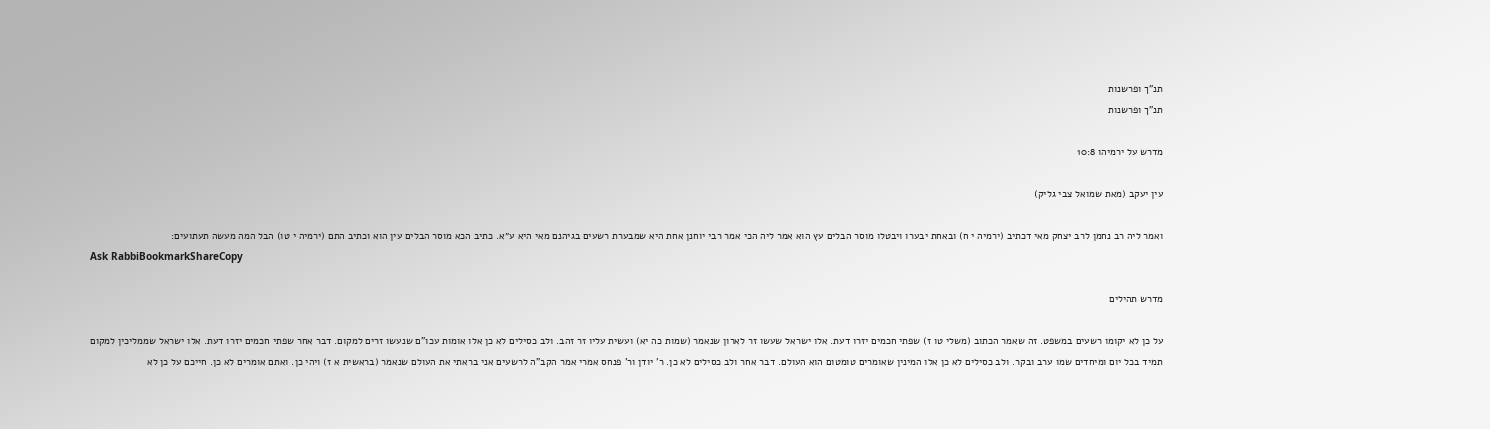תנ"ך ופרשנות
תנ"ך ופרשנות

מדרש על ירמיהו 10:8

עין יעקב (מאת שמואל צבי גליק)

ואמר ליה רב נחמן לרב יצחק מאי דכתיב (ירמיה י ח) ובאחת יבערו ויבטלו מוסר הבלים עץ הוא אמר ליה הכי אמר רבי יוחנן אחת היא שמבערת רשעים בגיהנם מאי היא ע״א. כתיב הכא מוסר הבלים עין הוא וכתיב התם (ירמיה י טו) הבל המה מעשה תעתועים:
Ask RabbiBookmarkShareCopy

מדרש תהילים

על כן לא יקומו רשעים במשפט. זה שאמר הכתוב (משלי טו ז) שפתי חכמים יזרו דעת. אלו ישראל שעשו זר לארון שנאמר (שמות כה יא) ועשית עליו זר זהב. ולב כסילים לא כן אלו אומות עכו"ם שנעשו זרים למקום. דבר אחר שפתי חכמים יזרו דעת. אלו ישראל שממליכין למקום תמיד בכל יום ומיחדים שמו ערב ובקר. ולב כסילים לא כן אלו המינין שאומרים טומטום הוא העולם. דבר אחר ולב כסילים לא כן. ר' יודן ור' פנחס אמרי אמר הקב"ה לרשעים אני בראתי את העולם שנאמר (בראשית א ז) ויהי כן. ואתם אומרים לא כן. חייכם על כן לא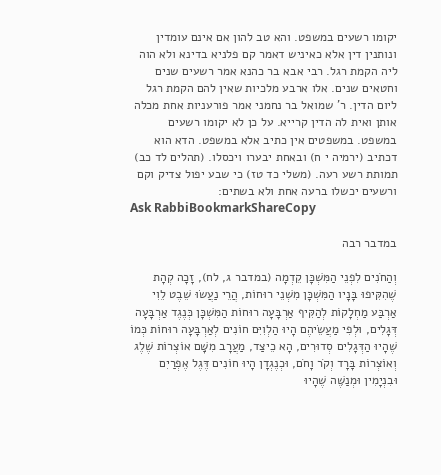יקומו רשעים במשפט. והא טב להון אם אינם עומדין ונותנין דין אלא כאיניש דאמר קם פלניא בדינא ולא הוה ליה הקמת רגל. רבי אבא בר כהנא אמר רשעים שנים וחטאים שנים. אלו ארבע מלכיות שאין להם הקמת רגל ליום הדין. ר' שמואל בר נחמני אמר פורעניות אחת מכלה אותן ואית לה הדין קרייא. על כן לא יקומו רשעים במשפט. במשפטים אין כתיב אלא במשפט. הדא הוא דכתיב (ירמיה י ח) ובאחת יבערו ויכסלו. (תהלים לד כב) תמותת רשע רעה. (משלי כד טז) כי שבע יפול צדיק וקם ורשעים יכשלו ברעה אחת ולא בשתים:
Ask RabbiBookmarkShareCopy

במדבר רבה

וְהַחֹנִים לִפְנֵי הַמִּשְׁכָּן קֵדְמָה (במדבר ג, לח), זָכָה קְהָת שֶׁהִקִּיפוּ בָּנָיו הַמִּשְׁכָּן מִשְׁנֵי רוּחוֹת, הֲרֵי נַעֲשׂוּ שֵׁבֶט לֵוִי אַרְבַּע מַחְלָקוֹת לְהַקִּיף אַרְבָּעָה רוּחוֹת הַמִּשְׁכָּן כְּנֶגֶד אַרְבָּעָה דְּגָלִים, וּלְפִי מַעֲשֵׂיהֶם הָיוּ הַלְוִיִּם חוֹנִים לְאַרְבָּעָה רוּחוֹת כְּמוֹ שֶׁהָיוּ הַדְּגָלִים סְדוּרִים, הָא כֵיצַד, מַעֲרָב מִשָּׁם אוֹצְרוֹת שֶׁלֶג וְאוֹצְרוֹת בָּרָד וְקֹר וָחֹם, וּכְנֶגְדָן הָיוּ חוֹנִים דֶּגֶל אֶפְרַיִם וּבִנְיָמִין וּמְנַשֶּׁה שֶׁהָיוּ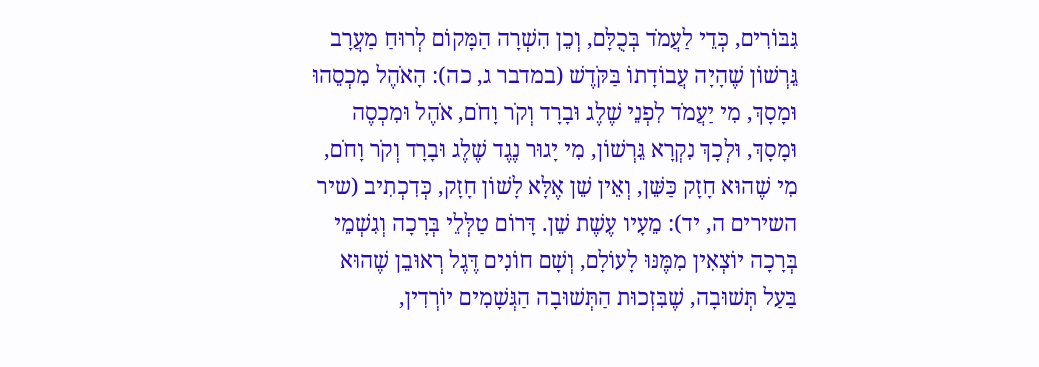גִּבּוֹרִים, כְּדֵי לַעֲמֹד בְּכֻלָּם, וְכֵן הִשְׁרָה הַמָּקוֹם לְרוּחַ מַעֲרָב גֵּרְשׁוֹן שֶׁהָיָה עֲבוֹדָתוֹ בַּקֹּדֶשׁ (במדבר ג, כה): הָאֹהֶל מִכְסֵהוּ וּמָסָךְ, מִי יַעֲמֹד לִפְנֵי שֶׁלֶג וּבָרָד וְקֹר וָחֹם, אֹהֶל וּמִכְסֶה וּמָסָךְ, וּלְכָךְ נִקְרָא גֵּרְשׁוֹן, מִי יָגוּר נֶגֶד שֶׁלֶג וּבָרָד וְקֹר וָחֹם, מִי שֶׁהוּא חָזָק כַּשֵּׁן, וְאֵין שֵׁן אֶלָּא לָשׁוֹן חָזָק, כְּדִכְתִיב (שיר השירים ה, יד): מֵעָיו עֶשֶׁת שֵׁן. דָּרוֹם טַלְּלֵי בְּרָכָה וְגִשְׁמֵי בְּרָכָה יוֹצְאִין מִמֶּנּוּ לָעוֹלָם, וְשָׁם חוֹנִים דֶּגֶל רְאוּבֵן שֶׁהוּא בַּעַל תְּשׁוּבָה, שֶׁבִּזְכוּת הַתְּשׁוּבָה הַגְּשָׁמִים יוֹרְדִין,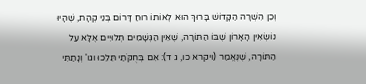וְכֵן הִשְׁרָה הַקָּדוֹשׁ בָּרוּךְ הוּא לְאוֹתוֹ רוּחַ דָּרוֹם בְּנֵי קְהָת, שֶׁהָיוּ נוֹשְׂאִין הָאָרוֹן שֶׁבּוֹ הַתּוֹרָה, שֶׁאֵין הַגְּשָׁמִים תְּלוּיִים אֶלָּא עַל הַתּוֹרָה, שֶׁנֶּאֱמַר (ויקרא כו, ג ד): אִם בְּחֻקֹּתַי תֵּלֵכוּ וגו' וְנָתַתִּי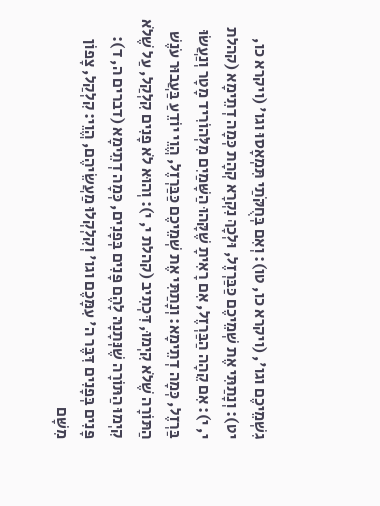גִשְׁמֵיכֶם וגו', (ויקרא כו, טו): וְאִם בְּחֻקֹּתַי תִּמְאָסוּ וגו' (ויקרא כו, יט): וְנָתַתִּי אֶת שְׁמֵיכֶם כַּבַּרְזֶל, וּלְכָךְ נִקְרָא קְהָת כְּמָה דְתֵימָא (קהלת י, י): אִם קֵהָה הַבַּרְזֶל, אִם רָאִיתָ שֶׁקָּהוּ הַשָּׁמַיִם מִלְּהוֹרִיד מָטָר וְנַעֲשׂוּ בַּרְזֶל, כְּמָה דְתֵימָא: וְנָתַתִּי אֶת שְׁמֵיכֶם כַּבַּרְזֶל, הֱוֵי יוֹדֵעַ בַּעֲבוּר עֹנֶשׁ הַתּוֹרָה שֶׁלֹא קִיְמוּ, דִּכְתִיב (קהלת י, י): וְהוּא לֹא פָנִים קִלְקַל, עַל שֶׁלֹא קִיְמוּ הַתּוֹרָה שֶׁנְּתָנָהּ לָהֶם פָּנִים בְּפָנִים, כְּמָה דְתֵימָא (דברים ה, ד): פָּנִים בְּפָנִים דִּבֶּר ה' עִמָּכֶם וגו' וְקִלְקְלוּ מַעֲשֵׂיהֶם, הֱוֵי: קִלְקַל, צָפוֹן מִשָּׁם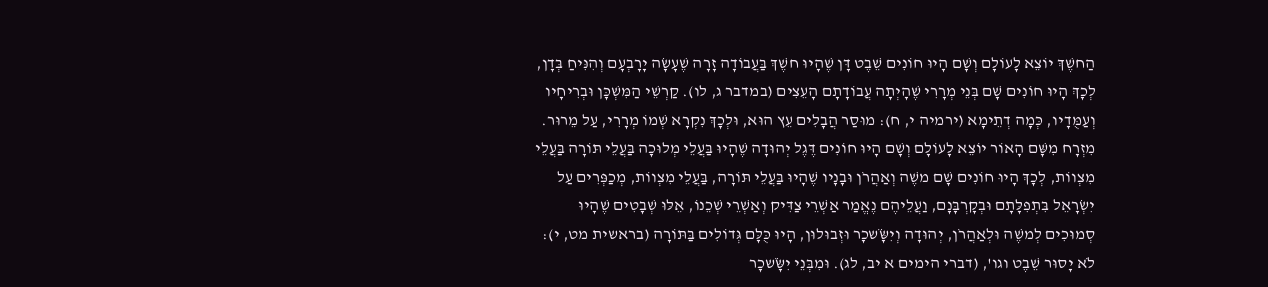הַחשֶׁךְ יוֹצֵא לָעוֹלָם וְשָׁם הָיוּ חוֹנִים שֵׁבֶט דָּן שֶׁהָיוּ חשֶׁךְ בַּעֲבוֹדָה זָרָה שֶׁעָשָׂה יָרָבְעָם וְהִנִּיחַ בְּדָן, לְכָךְ הָיוּ חוֹנִים שָׁם בְּנֵי מְרָרִי שֶׁהָיְתָה עֲבוֹדָתָם הָעֵצִים (במדבר ג, לו). קַרְשֵׁי הַמִּשְׁכָּן וּבְרִיחָיו וְעַמֻּדָיו, כְּמָה דְתֵימָא (ירמיה י, ח): מוּסַר הֲבָלִים עֵץ הוּא, וּלְכָךְ נִקְרָא שְׁמוֹ מְרָרִי, עַל מֵרוּר. מִזְרָח מִשָּׁם הָאוֹר יוֹצֵא לָעוֹלָם וְשָׁם הָיוּ חוֹנִים דֶּגֶל יְהוּדָה שֶׁהָיוּ בַּעֲלֵי מְלוּכָה בַּעֲלֵי תּוֹרָה בַּעֲלֵי מִצְווֹת, לְכָךְ הָיוּ חוֹנִים שָׁם משֶׁה וְאַהֲרֹן וּבָנָיו שֶׁהָיוּ בַּעֲלֵי תּוֹרָה, בַּעֲלֵי מִצְווֹת, מְכַפְּרִים עַל יִשְׂרָאֵל בִּתְפִלָּתָם וּבְקָרְבָּנָם, וַעֲלֵיהֶם נֶאֱמַר אַשְׁרֵי צַדִּיק וְאַשְׁרֵי שְׁכֵנוֹ, אֵלּוּ שְׁבָטִים שֶׁהָיוּ סְמוּכִים לְמשֶׁה וּלְאַהֲרֹן, יְהוּדָה וְיִשָֹּׂשכָר וּזְבוּלוּן, הָיוּ כֻּלָּם גְּדוֹלִים בַּתּוֹרָה (בראשית מט, י): לֹא יָסוּר שֵׁבֶט וגו', (דברי הימים א יב, לג). וּמִבְּנֵי יִשָֹּׂשכָר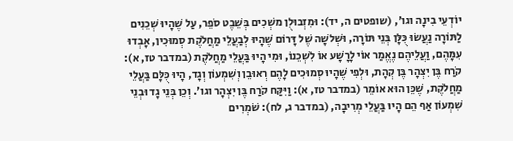יוֹדְעֵי בִינָה וגו', (שופטים ה, יד): וּמִזְבוּלֻן משְׁכִים בְּשֵׁבֶט סֹפֵר, עַל שֶׁהָיוּ שְׁכֵנִים לַתּוֹרָה נַעֲשׂוּ כֻּלָּן בְּנֵי תּוֹרָה, וּשְׁלשָׁה שֶׁל דָּרוֹם שֶׁהָיוּ לְבַעֲלֵי מַחֲלֹקֶת סְמוּכִין, אָבְדוּ עִמָּהֶם, וַעֲלֵיהֶם נֶאֱמַר אוֹי לָרָשָׁע אוֹ לִשְׁכֵנוֹ, וּמִי הָיוּ בַּעֲלֵי מַחֲלֹקֶת (במדבר טז, א): קֹרַח בֶּן יִצְהָר בֶּן קְהָת, וּלְפִי שֶׁהָיוּ סְמוּכִים לָהֶם רְאוּבֵן וְשִׁמְעוֹן וְגָד, הָיוּ כֻּלָּם בַּעֲלֵי מַחֲלֹקֶת, שֶׁכֵּן הוּא אוֹמֵר (במדבר טז, א): וַיִּקַּח קֹרַח בֶּן יִצְהָר וגו'. וְכֵן בְּנֵי גָד וּבְנֵי שִׁמְעוֹן אַף הֵם הָיוּ בַּעֲלֵי מְרִיבָה, (במדבר ג, לח): שֹׁמְרִים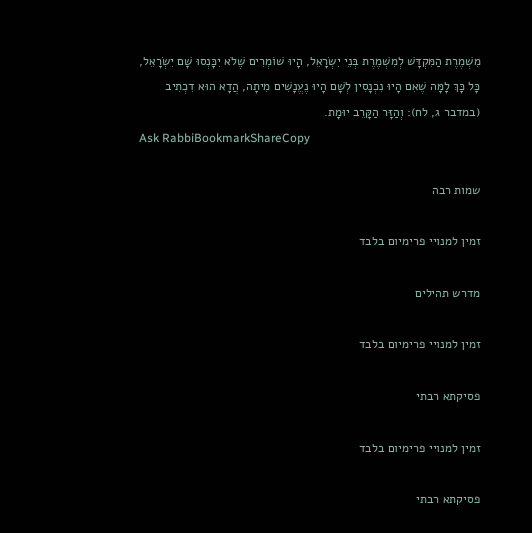מִשְׁמֶרֶת הַמִּקְדָּשׁ לְמִשְׁמֶרֶת בְּנֵי יִשְׂרָאֵל, הָיוּ שׁוֹמְרִים שֶׁלֹא יִכָּנְסוּ שָׁם יִשְׂרָאֵל, כָּל כָּךְ לָמָּה שֶׁאִם הָיוּ נִכְנָסִין לְשָׁם הָיוּ נֶעֱנָשִׁים מִיתָה, הֲדָא הוּא דִכְתִיב (במדבר ג, לח): וְהַזָּר הַקָּרֵב יוּמָת.
Ask RabbiBookmarkShareCopy

שמות רבה

זמין למנויי פרימיום בלבד

מדרש תהילים

זמין למנויי פרימיום בלבד

פסיקתא רבתי

זמין למנויי פרימיום בלבד

פסיקתא רבתי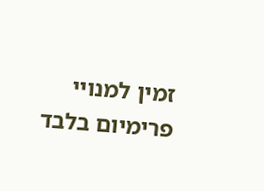זמין למנויי פרימיום בלבד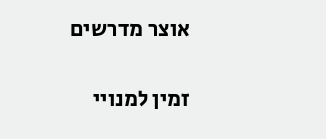אוצר מדרשים

זמין למנויי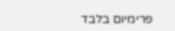פרימיום בלבד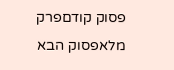פסוק קודםפרק מלאפסוק הבא